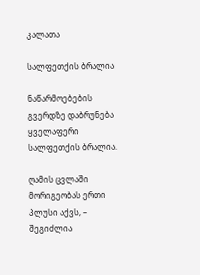კალათა

სალფეთქის ბრალია

ნაწარმოებების გვერდზე დაბრუნება
ყველაფერი სალფეთქის ბრალია.

ღამის ცვლაში მორიგეობას ერთი პლუსი აქვს, – შეგიძლია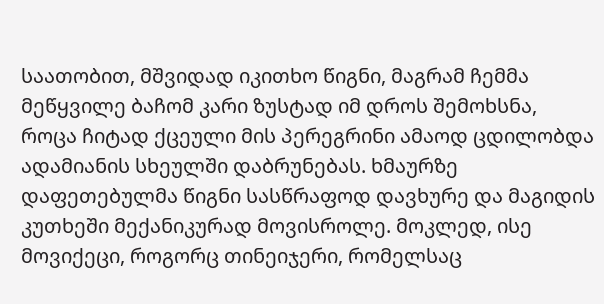საათობით, მშვიდად იკითხო წიგნი, მაგრამ ჩემმა მეწყვილე ბაჩომ კარი ზუსტად იმ დროს შემოხსნა, როცა ჩიტად ქცეული მის პერეგრინი ამაოდ ცდილობდა ადამიანის სხეულში დაბრუნებას. ხმაურზე დაფეთებულმა წიგნი სასწრაფოდ დავხურე და მაგიდის კუთხეში მექანიკურად მოვისროლე. მოკლედ, ისე მოვიქეცი, როგორც თინეიჯერი, რომელსაც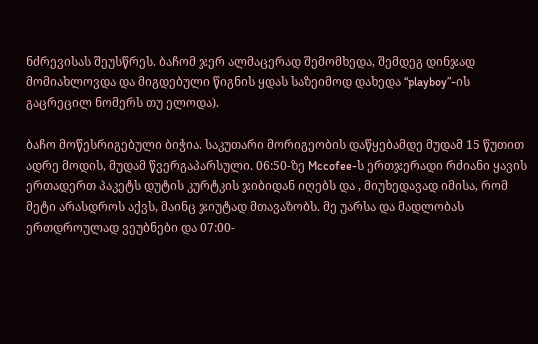ნძრევისას შეუსწრეს. ბაჩომ ჯერ ალმაცერად შემომხედა, შემდეგ დინჯად მომიახლოვდა და მიგდებული წიგნის ყდას საზეიმოდ დახედა “playboy”-ის გაცრეცილ ნომერს თუ ელოდა).

ბაჩო მოწესრიგებული ბიჭია. საკუთარი მორიგეობის დაწყებამდე მუდამ 15 წუთით ადრე მოდის, მუდამ წვერგაპარსული. 06:50-ზე Mccofee-ს ერთჯერადი რძიანი ყავის ერთადერთ პაკეტს დუტის კურტკის ჯიბიდან იღებს და , მიუხედავად იმისა, რომ მეტი არასდროს აქვს, მაინც ჯიუტად მთავაზობს. მე უარსა და მადლობას ერთდროულად ვეუბნები და 07:00-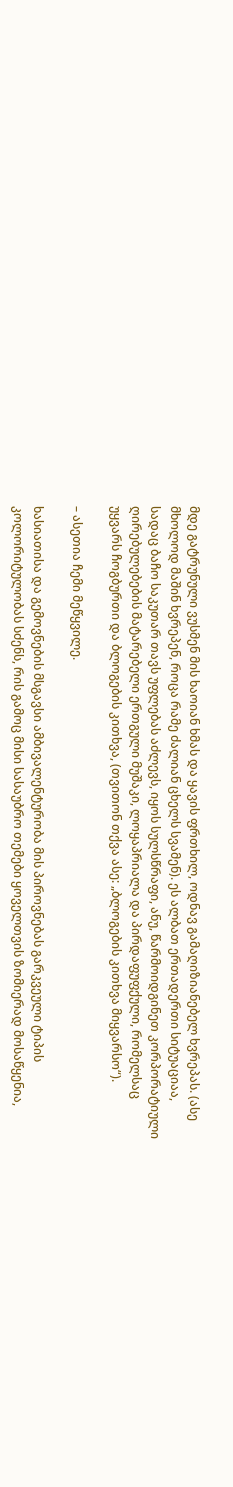მდე გატრუნული ვუსმენ მის ხაოიან ხმას და ყავის ფრთხილ, ოდნავ გამაღიზიანებელ ხვრეპას. (ასე მხოლოდ მაშინ ხვრეპენ, როცა რამე ძალიან ცხელს სვამენ). ეს ალბათ ერთადერთი სიტუაციაა, სადაც ბაჩო საკუთარ თავს უფლებას აძლევს, იყოს სულსწრაფი, ანუ, წარმოიდგინეთ კორპორატიული ღირებულებების მატარებელი ერთგული მუშაკი, ლოყაპრიალა და პირდაფუფქული, რომელსაც უყვარს ჩოგბურთი და ბლოგების კითხვა, (თვითონ თქვა ასე: „ბლოგების კითხვა მიყვარსო“).

– ასეთია ჩემი მეწყვილე.

ხასიათისა და გემოვნების მსგავსი ამბივალენტურობა მის პიროვნებას გარკვეული ტიპის კოლორიტულობას სძენს, რის გამოც მისი სასაუბრო თემები ყოველთვის ზომიერად მოსაწყენია,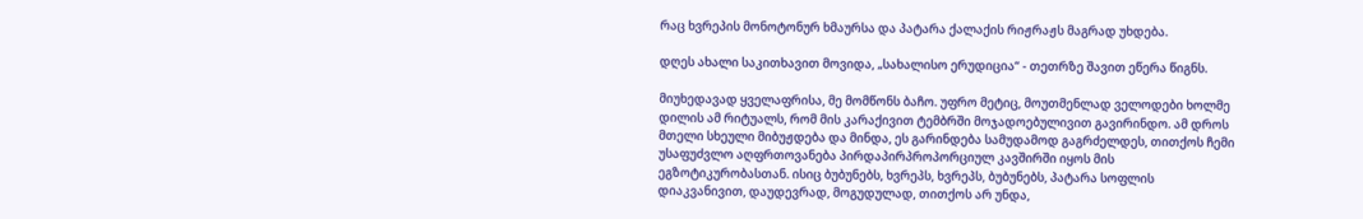რაც ხვრეპის მონოტონურ ხმაურსა და პატარა ქალაქის რიჟრაჟს მაგრად უხდება.

დღეს ახალი საკითხავით მოვიდა, „სახალისო ერუდიცია“ - თეთრზე შავით ეწერა წიგნს.

მიუხედავად ყველაფრისა, მე მომწონს ბაჩო. უფრო მეტიც, მოუთმენლად ველოდები ხოლმე დილის ამ რიტუალს, რომ მის კარაქივით ტემბრში მოჯადოებულივით გავირინდო. ამ დროს მთელი სხეული მიბუჟდება და მინდა, ეს გარინდება სამუდამოდ გაგრძელდეს, თითქოს ჩემი უსაფუძვლო აღფრთოვანება პირდაპირპროპორციულ კავშირში იყოს მის ეგზოტიკურობასთან. ისიც ბუბუნებს, ხვრეპს, ხვრეპს, ბუბუნებს, პატარა სოფლის დიაკვანივით, დაუდევრად, მოგუდულად, თითქოს არ უნდა,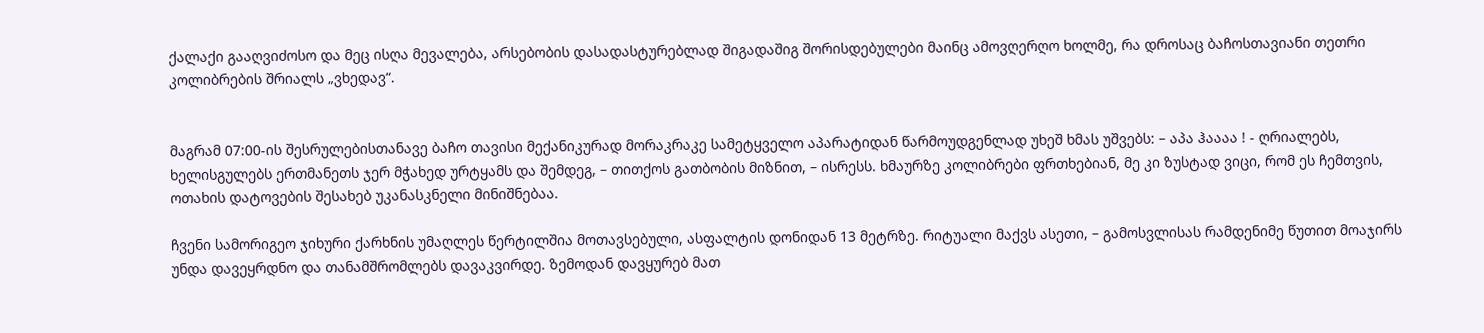ქალაქი გააღვიძოსო და მეც ისღა მევალება, არსებობის დასადასტურებლად შიგადაშიგ შორისდებულები მაინც ამოვღერღო ხოლმე, რა დროსაც ბაჩოსთავიანი თეთრი კოლიბრების შრიალს „ვხედავ“.


მაგრამ 07:00-ის შესრულებისთანავე ბაჩო თავისი მექანიკურად მორაკრაკე სამეტყველო აპარატიდან წარმოუდგენლად უხეშ ხმას უშვებს: – აპა ჰაააა ! - ღრიალებს, ხელისგულებს ერთმანეთს ჯერ მჭახედ ურტყამს და შემდეგ, – თითქოს გათბობის მიზნით, – ისრესს. ხმაურზე კოლიბრები ფრთხებიან, მე კი ზუსტად ვიცი, რომ ეს ჩემთვის, ოთახის დატოვების შესახებ უკანასკნელი მინიშნებაა.

ჩვენი სამორიგეო ჯიხური ქარხნის უმაღლეს წერტილშია მოთავსებული, ასფალტის დონიდან 13 მეტრზე. რიტუალი მაქვს ასეთი, – გამოსვლისას რამდენიმე წუთით მოაჯირს უნდა დავეყრდნო და თანამშრომლებს დავაკვირდე. ზემოდან დავყურებ მათ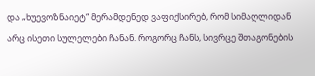და „ხუევოზნაიეტ“ მერამდენედ ვაფიქსირებ, რომ სიმაღლიდან არც ისეთი სულელები ჩანან. როგორც ჩანს, სივრცე შთაგონების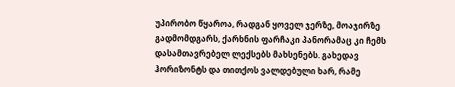უპირობო წყაროა, რადგან ყოველ ჯერზე, მოაჯირზე გადმომდგარს, ქარხნის ფარჩაკი პანორამაც კი ჩემს დასამთავრებელ ლექსებს მახსენებს. გახედავ ჰორიზონტს და თითქოს ვალდებული ხარ, რამე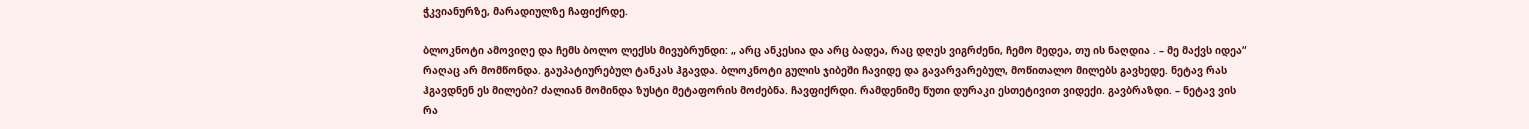ჭკვიანურზე, მარადიულზე ჩაფიქრდე.

ბლოკნოტი ამოვიღე და ჩემს ბოლო ლექსს მივუბრუნდი: „ არც ანკესია და არც ბადეა, რაც დღეს ვიგრძენი, ჩემო მედეა, თუ ის ნაღდია . – მე მაქვს იდეა“ რაღაც არ მომწონდა. გაუპატიურებულ ტანკას ჰგავდა. ბლოკნოტი გულის ჯიბეში ჩავიდე და გავარვარებულ, მოწითალო მილებს გავხედე. ნეტავ რას ჰგავდნენ ეს მილები? ძალიან მომინდა ზუსტი მეტაფორის მოძებნა. ჩავფიქრდი. რამდენიმე წუთი დურაკი ესთეტივით ვიდექი. გავბრაზდი. – ნეტავ ვის რა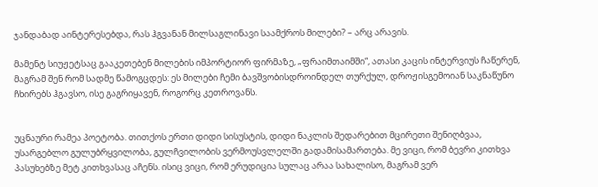ჯანდაბად აინტერესებდა, რას ჰგვანან მილსაგლინავი საამქროს მილები? – არც არავის.

მამენტ სიუჟეტსაც გააკეთებენ მილების იმპორტიორ ფირმაზე, „ფრაიმთაიმში“, ათასი კაცის ინტერვიუს ჩაწერენ, მაგრამ შენ რომ სადმე წამოგცდეს: ეს მილები ჩემი ბავშვობისდროინდელ თურქულ, დროჟისგემოიან საკნაწუნო ჩხირებს ჰგავსო, ისე გაგრიყავენ, როგორც კეთროვანს.


უცნაური რამეა პოეტობა. თითქოს ერთი დიდი სისუსტის, დიდი ნაკლის შედარებით მცირეთი შენიღბვაა, უსარგებლო გულუბრყვილობა, გულჩვილობის ვერმოუსვლელში გადამისამართება. მე ვიცი, რომ ბევრი კითხვა პასუხებზე მეტ კითხვასაც აჩენს. ისიც ვიცი, რომ ერუდიცია სულაც არაა სახალისო, მაგრამ ვერ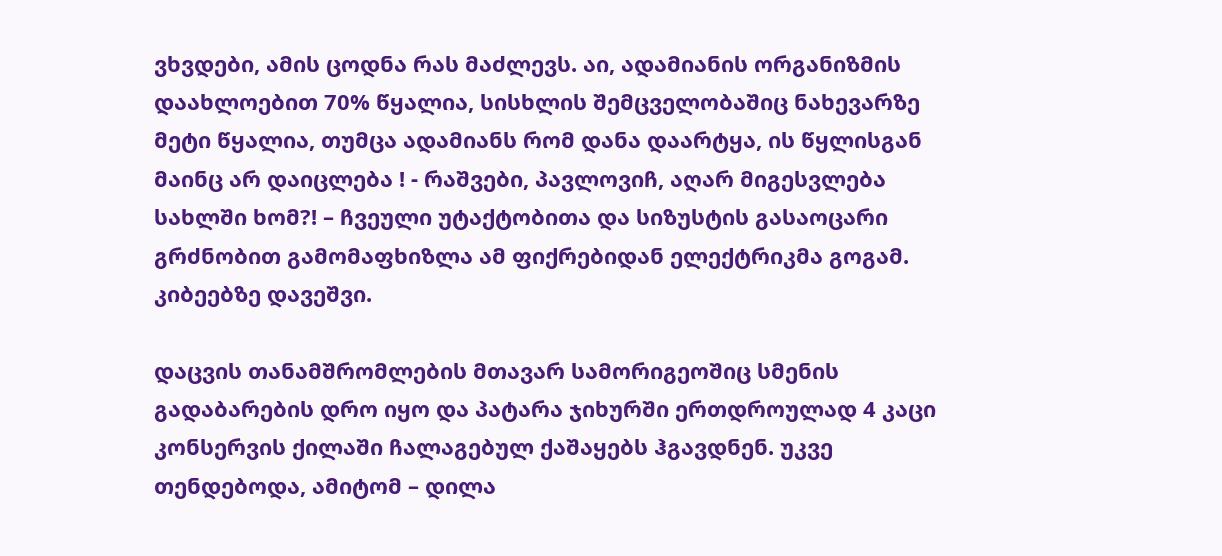ვხვდები, ამის ცოდნა რას მაძლევს. აი, ადამიანის ორგანიზმის დაახლოებით 70% წყალია, სისხლის შემცველობაშიც ნახევარზე მეტი წყალია, თუმცა ადამიანს რომ დანა დაარტყა, ის წყლისგან მაინც არ დაიცლება ! - რაშვები, პავლოვიჩ, აღარ მიგესვლება სახლში ხომ?! – ჩვეული უტაქტობითა და სიზუსტის გასაოცარი გრძნობით გამომაფხიზლა ამ ფიქრებიდან ელექტრიკმა გოგამ. კიბეებზე დავეშვი.

დაცვის თანამშრომლების მთავარ სამორიგეოშიც სმენის გადაბარების დრო იყო და პატარა ჯიხურში ერთდროულად 4 კაცი კონსერვის ქილაში ჩალაგებულ ქაშაყებს ჰგავდნენ. უკვე თენდებოდა, ამიტომ – დილა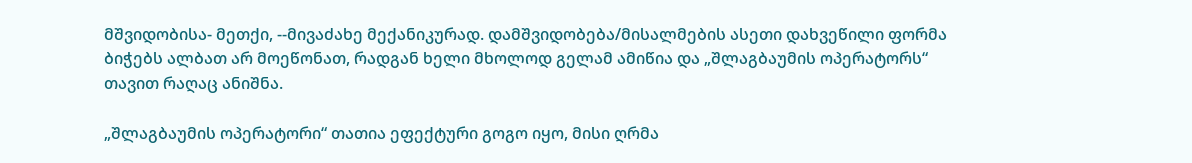მშვიდობისა- მეთქი, --მივაძახე მექანიკურად. დამშვიდობება/მისალმების ასეთი დახვეწილი ფორმა ბიჭებს ალბათ არ მოეწონათ, რადგან ხელი მხოლოდ გელამ ამიწია და „შლაგბაუმის ოპერატორს“ თავით რაღაც ანიშნა.

„შლაგბაუმის ოპერატორი“ თათია ეფექტური გოგო იყო, მისი ღრმა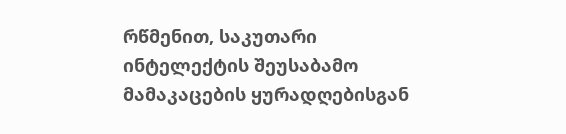რწმენით, საკუთარი ინტელექტის შეუსაბამო მამაკაცების ყურადღებისგან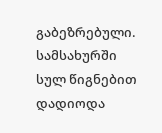გაბეზრებული. სამსახურში სულ წიგნებით დადიოდა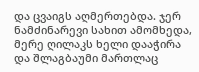და ცვაიგს აღმერთებდა. ჯერ ნამძინარევი სახით ამომხედა, მერე ღილაკს ხელი დააჭირა და შლაგბაუმი მართლაც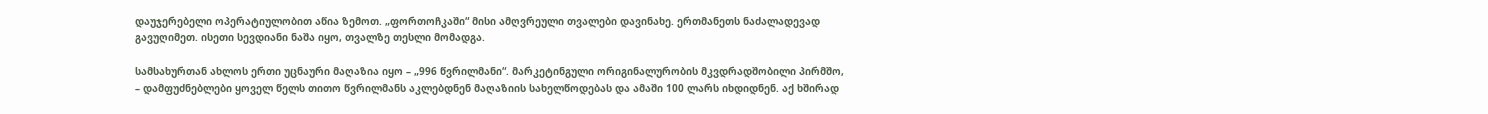დაუჯერებელი ოპერატიულობით აწია ზემოთ. „ფორთოჩკაში“ მისი ამღვრეული თვალები დავინახე. ერთმანეთს ნაძალადევად გავუღიმეთ. ისეთი სევდიანი ნაშა იყო, თვალზე თესლი მომადგა.

სამსახურთან ახლოს ერთი უცნაური მაღაზია იყო – „996 წვრილმანი“. მარკეტინგული ორიგინალურობის მკვდრადშობილი პირმშო, – დამფუძნებლები ყოველ წელს თითო წვრილმანს აკლებდნენ მაღაზიის სახელწოდებას და ამაში 100 ლარს იხდიდნენ. აქ ხშირად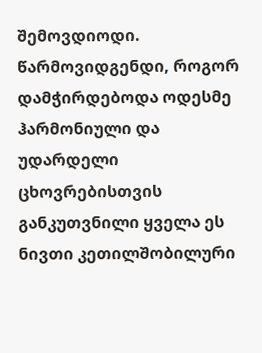შემოვდიოდი. წარმოვიდგენდი, როგორ დამჭირდებოდა ოდესმე ჰარმონიული და უდარდელი ცხოვრებისთვის განკუთვნილი ყველა ეს ნივთი კეთილშობილური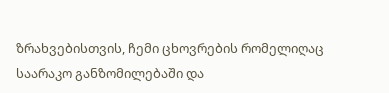ზრახვებისთვის, ჩემი ცხოვრების რომელიღაც საარაკო განზომილებაში და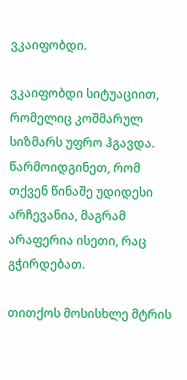ვკაიფობდი.

ვკაიფობდი სიტუაციით, რომელიც კოშმარულ სიზმარს უფრო ჰგავდა. წარმოიდგინეთ, რომ თქვენ წინაშე უდიდესი არჩევანია, მაგრამ არაფერია ისეთი, რაც გჭირდებათ.

თითქოს მოსისხლე მტრის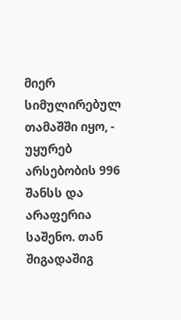მიერ სიმულირებულ თამაშში იყო, - უყურებ არსებობის 996 შანსს და არაფერია საშენო. თან შიგადაშიგ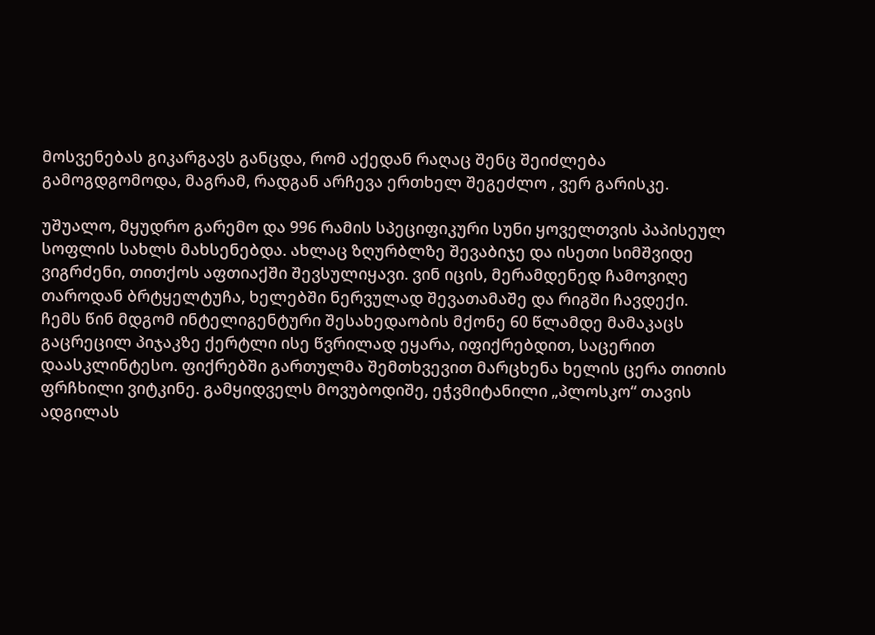მოსვენებას გიკარგავს განცდა, რომ აქედან რაღაც შენც შეიძლება გამოგდგომოდა, მაგრამ, რადგან არჩევა ერთხელ შეგეძლო , ვერ გარისკე.

უშუალო, მყუდრო გარემო და 996 რამის სპეციფიკური სუნი ყოველთვის პაპისეულ სოფლის სახლს მახსენებდა. ახლაც ზღურბლზე შევაბიჯე და ისეთი სიმშვიდე ვიგრძენი, თითქოს აფთიაქში შევსულიყავი. ვინ იცის, მერამდენედ ჩამოვიღე თაროდან ბრტყელტუჩა, ხელებში ნერვულად შევათამაშე და რიგში ჩავდექი. ჩემს წინ მდგომ ინტელიგენტური შესახედაობის მქონე 60 წლამდე მამაკაცს გაცრეცილ პიჯაკზე ქერტლი ისე წვრილად ეყარა, იფიქრებდით, საცერით დაასკლინტესო. ფიქრებში გართულმა შემთხვევით მარცხენა ხელის ცერა თითის ფრჩხილი ვიტკინე. გამყიდველს მოვუბოდიშე, ეჭვმიტანილი „პლოსკო“ თავის ადგილას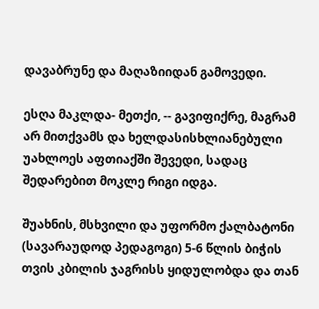დავაბრუნე და მაღაზიიდან გამოვედი.

ესღა მაკლდა- მეთქი, -- გავიფიქრე, მაგრამ არ მითქვამს და ხელდასისხლიანებული უახლოეს აფთიაქში შევედი, სადაც შედარებით მოკლე რიგი იდგა.

შუახნის, მსხვილი და უფორმო ქალბატონი (სავარაუდოდ პედაგოგი) 5-6 წლის ბიჭის თვის კბილის ჯაგრისს ყიდულობდა და თან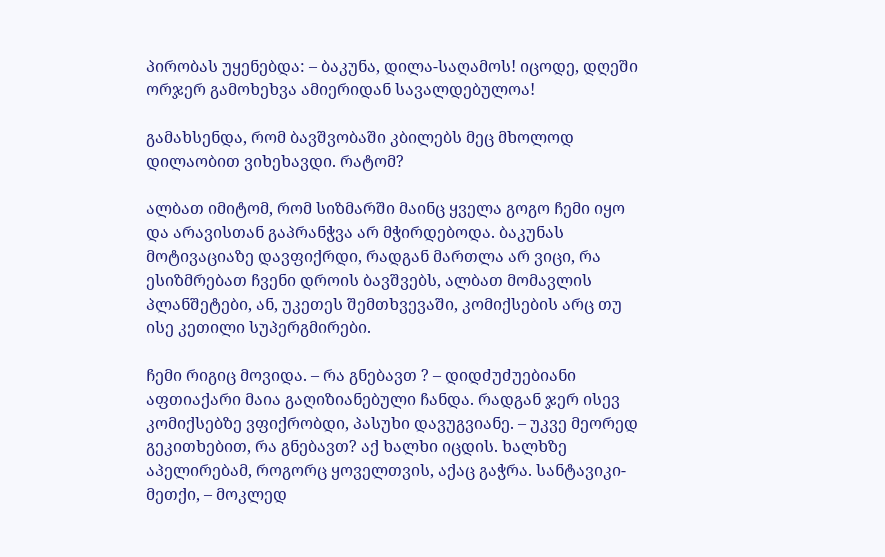პირობას უყენებდა: – ბაკუნა, დილა-საღამოს! იცოდე, დღეში ორჯერ გამოხეხვა ამიერიდან სავალდებულოა!

გამახსენდა, რომ ბავშვობაში კბილებს მეც მხოლოდ დილაობით ვიხეხავდი. რატომ?

ალბათ იმიტომ, რომ სიზმარში მაინც ყველა გოგო ჩემი იყო და არავისთან გაპრანჭვა არ მჭირდებოდა. ბაკუნას მოტივაციაზე დავფიქრდი, რადგან მართლა არ ვიცი, რა ესიზმრებათ ჩვენი დროის ბავშვებს, ალბათ მომავლის პლანშეტები, ან, უკეთეს შემთხვევაში, კომიქსების არც თუ ისე კეთილი სუპერგმირები.

ჩემი რიგიც მოვიდა. – რა გნებავთ ? – დიდძუძუებიანი აფთიაქარი მაია გაღიზიანებული ჩანდა. რადგან ჯერ ისევ კომიქსებზე ვფიქრობდი, პასუხი დავუგვიანე. – უკვე მეორედ გეკითხებით, რა გნებავთ? აქ ხალხი იცდის. ხალხზე აპელირებამ, როგორც ყოველთვის, აქაც გაჭრა. სანტავიკი-მეთქი, – მოკლედ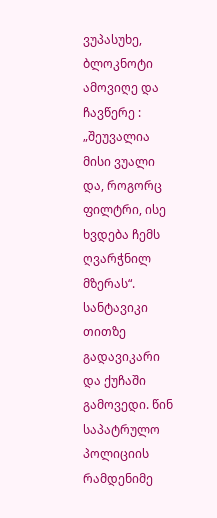ვუპასუხე, ბლოკნოტი ამოვიღე და ჩავწერე : „შეუვალია მისი ვუალი და, როგორც ფილტრი, ისე ხვდება ჩემს ღვარჭნილ მზერას“. სანტავიკი თითზე გადავიკარი და ქუჩაში გამოვედი. წინ საპატრულო პოლიციის რამდენიმე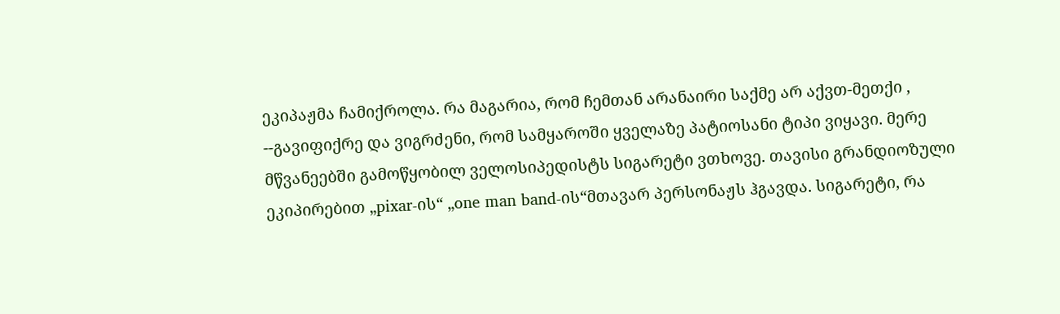ეკიპაჟმა ჩამიქროლა. რა მაგარია, რომ ჩემთან არანაირი საქმე არ აქვთ-მეთქი , --გავიფიქრე და ვიგრძენი, რომ სამყაროში ყველაზე პატიოსანი ტიპი ვიყავი. მერე მწვანეებში გამოწყობილ ველოსიპედისტს სიგარეტი ვთხოვე. თავისი გრანდიოზული ეკიპირებით „pixar-ის“ „one man band-ის“მთავარ პერსონაჟს ჰგავდა. სიგარეტი, რა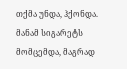თქმა უნდა, ჰქონდა. მანამ სიგარეტს მომცემდა, მაგრად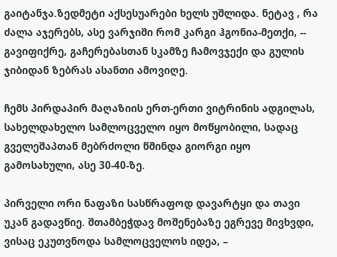გაიტანჯა.ზედმეტი აქსესუარები ხელს უშლიდა. ნეტავ , რა ძალა აჯერებს, ასე ვარჯიში რომ კარგი ჰგონია-მეთქი, -- გავიფიქრე, გაჩერებასთან სკამზე ჩამოვჯექი და გულის ჯიბიდან ზებრას ასანთი ამოვიღე.

ჩემს პირდაპირ მაღაზიის ერთ-ერთი ვიტრინის ადგილას, სახელდახელო სამლოცველო იყო მოწყობილი, სადაც გველეშაპთან მებრძოლი წმინდა გიორგი იყო გამოსახული, ასე 30-40-ზე.

პირველი ორი ნაფაზი სასწრაფოდ დავარტყი და თავი უკან გადავწიე. შთამბეჭდავ მოშენებაზე ეგრევე მივხვდი, ვისაც ეკუთვნოდა სამლოცველოს იდეა, –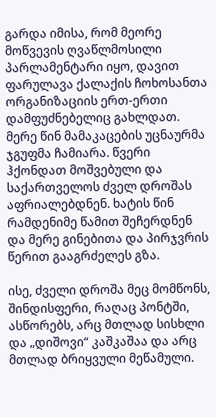გარდა იმისა, რომ მეორე მოწვევის ღვაწლმოსილი პარლამენტარი იყო, დავით ფარულავა ქალაქის ჩოხოსანთა ორგანიზაციის ერთ-ერთი დამფუძნებელიც გახლდათ. მერე წინ მამაკაცების უცნაურმა ჯგუფმა ჩამიარა. წვერი ჰქონდათ მოშვებული და საქართველოს ძველ დროშას აფრიალებდნენ. ხატის წინ რამდენიმე წამით შეჩერდნენ და მერე გინებითა და პირჯვრის წერით გააგრძელეს გზა.

ისე, ძველი დროშა მეც მომწონს, შინდისფერი, რაღაც პონტში, ასწორებს, არც მთლად სისხლი და „დიშოვი“ კაშკაშაა და არც მთლად ბრიყვული მეწამული.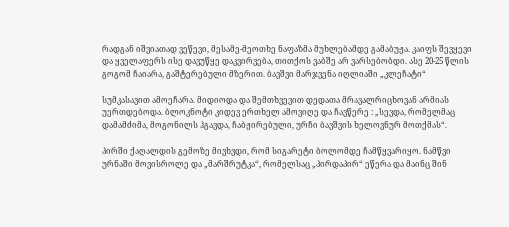რადგან იშვიათად ვეწევი, მესამე-მეოთხე ნაფაზმა მუხლებამდე გამაბუჟა. კაიფს შევყევი და ყველაფერს ისე დავუწყე დაკვირვება, თითქოს ვაბშე არ ვარსებობდი. ასე 20-25 წლის გოგომ ჩაიარა, გაშტერებული მზერით. ბავშვი მარჯვენა იღლიაში „კლეჩატი“

სუმკასავით ამოეჩარა. მიდიოდა და შემთხვევით დედათა მრავალრიცხოვან არმიას უერთდებოდა. ბლოკნოტი კიდევ ერთხელ ამოვიღე და ჩავწერე : „სევდა, რომელმაც დამამძიმა, მოგონილს ჰგავდა, ჩაბჟირებული, ურჩი ბავშვის ხელოვნურ მოთქმას“.

პირში ქაღალდის გემოზე მივხვდი, რომ სიგარეტი ბოლომდე ჩამწყვარიყო. ნამწვი ურნაში მოვისროლე და „მარშრუტკა“, რომელსაც „პირდაპირ“ ეწერა და მაინც შინ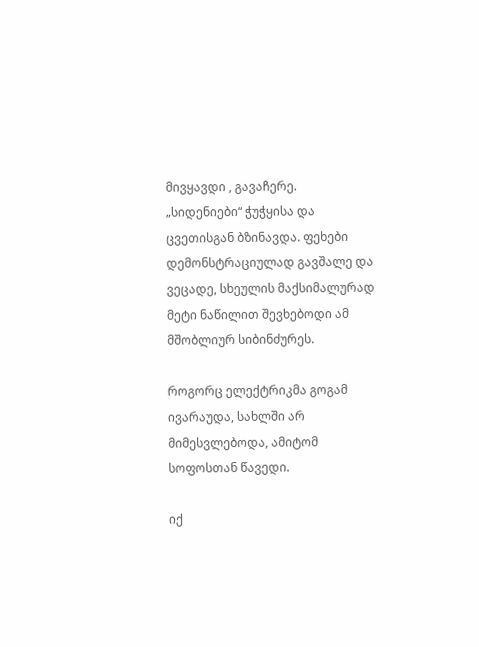მივყავდი , გავაჩერე. „სიდენიები“ ჭუჭყისა და ცვეთისგან ბზინავდა. ფეხები დემონსტრაციულად გავშალე და ვეცადე, სხეულის მაქსიმალურად მეტი ნაწილით შევხებოდი ამ მშობლიურ სიბინძურეს.

როგორც ელექტრიკმა გოგამ ივარაუდა, სახლში არ მიმესვლებოდა, ამიტომ სოფოსთან წავედი.

იქ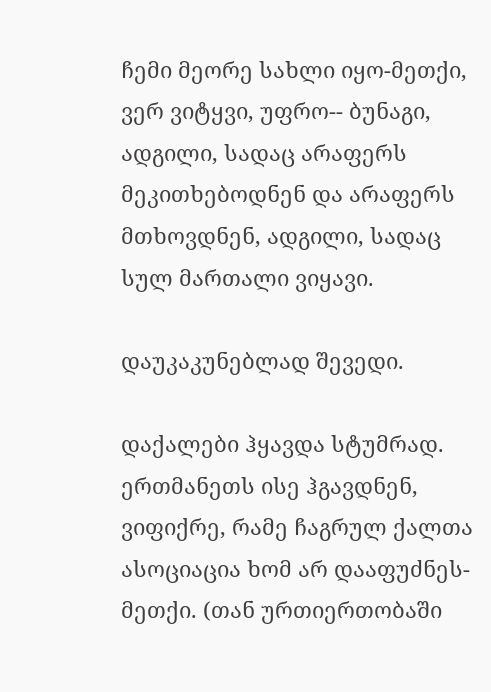ჩემი მეორე სახლი იყო-მეთქი, ვერ ვიტყვი, უფრო-- ბუნაგი, ადგილი, სადაც არაფერს მეკითხებოდნენ და არაფერს მთხოვდნენ, ადგილი, სადაც სულ მართალი ვიყავი.

დაუკაკუნებლად შევედი.

დაქალები ჰყავდა სტუმრად. ერთმანეთს ისე ჰგავდნენ, ვიფიქრე, რამე ჩაგრულ ქალთა ასოციაცია ხომ არ დააფუძნეს- მეთქი. (თან ურთიერთობაში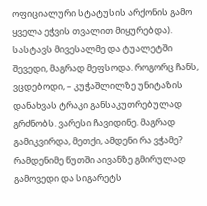ოფიციალური სტატუსის არქონის გამო ყველა ეჭვის თვალით მიყურებდა). სასტავს მივესალმე და ტუალეტში შევედი, მაგრად მეფსოდა. როგორც ჩანს, ვცდებოდი, – კუჭაშლილზე უნიტაზის დანახვას ტრაკი განსაკუთრებულად გრძნობს. ვარესი ჩავიდინე. მაგრად გამიკვირდა, მეთქი, ამდენი რა ვჭამე? რამდენიმე წუთში აივანზე გმირულად გამოვედი და სიგარეტს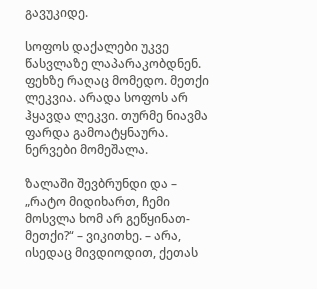გავუკიდე.

სოფოს დაქალები უკვე წასვლაზე ლაპარაკობდნენ. ფეხზე რაღაც მომედო. მეთქი ლეკვია. არადა სოფოს არ ჰყავდა ლეკვი. თურმე ნიავმა ფარდა გამოატყნაურა. ნერვები მომეშალა.

ზალაში შევბრუნდი და – „რატო მიდიხართ, ჩემი მოსვლა ხომ არ გეწყინათ-მეთქი?“ – ვიკითხე. – არა, ისედაც მივდიოდით, ქეთას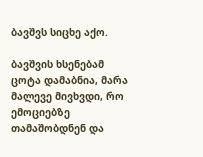ბავშვს სიცხე აქო.

ბავშვის ხსენებამ ცოტა დამაბნია, მარა მალევე მივხვდი, რო ემოციებზე თამაშობდნენ და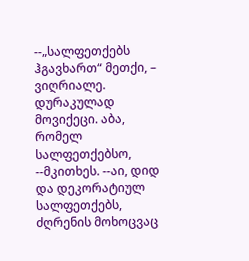--„სალფეთქებს ჰგავხართ“ მეთქი, – ვიღრიალე. დურაკულად მოვიქეცი. აბა, რომელ სალფეთქებსო, --მკითხეს. --აი, დიდ და დეკორატიულ სალფეთქებს, ძღრენის მოხოცვაც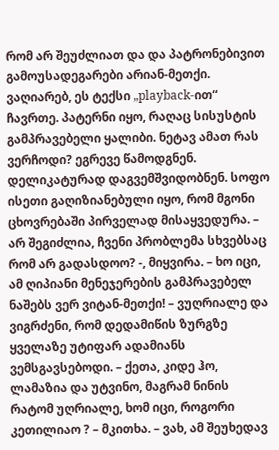რომ არ შეუძლიათ და და პატრონებივით გამოუსადეგარები არიან-მეთქი. ვაღიარებ, ეს ტექსი „playback-ით“ ჩავრთე. პატერნი იყო, რაღაც სისუსტის გამპრავებელი ყალიბი. ნეტავ ამათ რას ვერჩოდი? ეგრევე წამოდგნენ. დელიკატურად დაგვემშვიდობნენ. სოფო ისეთი გაღიზიანებული იყო, რომ მგონი ცხოვრებაში პირველად მისაყვედურა. – არ შეგიძლია, ჩვენი პრობლემა სხვებსაც რომ არ გადასდოო? -, მიყვირა. – ხო იცი, ამ ღიპიანი მენეჯერების გამპრავებელ ნაშებს ვერ ვიტან-მეთქი! – ვუღრიალე და ვიგრძენი, რომ დედამიწის ზურგზე ყველაზე უტიფარ ადამიანს ვემსგავსებოდი. – ქეთა, კიდე ჰო, ლამაზია და უტვინო, მაგრამ ნინის რატომ უღრიალე, ხომ იცი, როგორი კეთილიაო ? – მკითხა. – ვახ, ამ შეუხედავ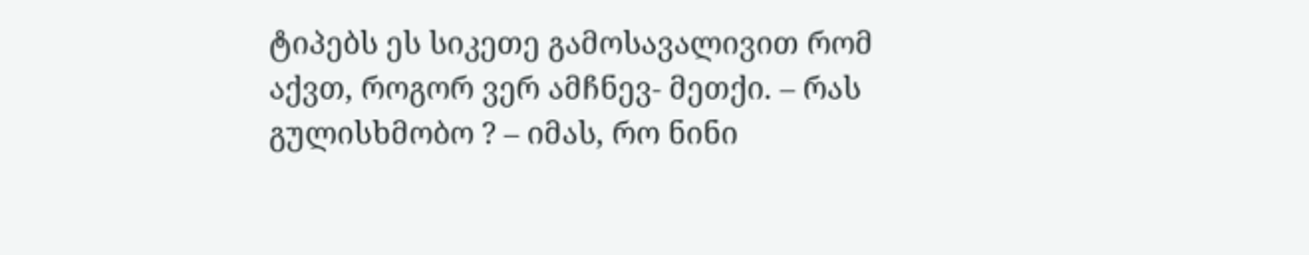ტიპებს ეს სიკეთე გამოსავალივით რომ აქვთ, როგორ ვერ ამჩნევ- მეთქი. – რას გულისხმობო ? – იმას, რო ნინი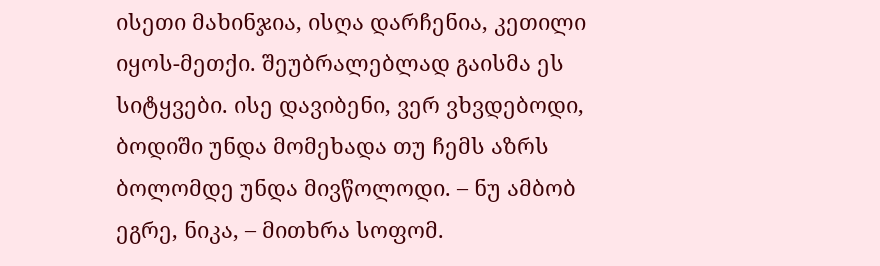ისეთი მახინჯია, ისღა დარჩენია, კეთილი იყოს-მეთქი. შეუბრალებლად გაისმა ეს სიტყვები. ისე დავიბენი, ვერ ვხვდებოდი, ბოდიში უნდა მომეხადა თუ ჩემს აზრს ბოლომდე უნდა მივწოლოდი. – ნუ ამბობ ეგრე, ნიკა, – მითხრა სოფომ.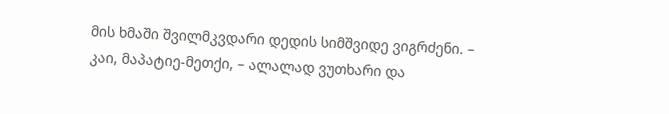მის ხმაში შვილმკვდარი დედის სიმშვიდე ვიგრძენი. – კაი, მაპატიე-მეთქი, – ალალად ვუთხარი და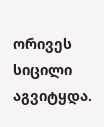ორივეს სიცილი აგვიტყდა.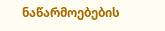ნაწარმოებების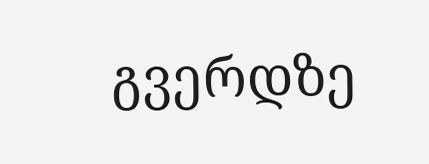გვერდზე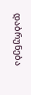დაბრუნება